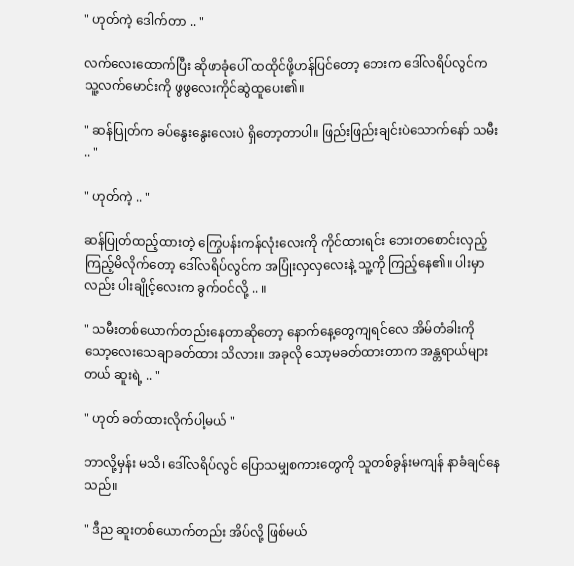" ဟုတ်ကဲ့ ဒေါက်တာ .. "

လက်လေးထောက်ပြီး ဆိုဖာခုံပေါ် ထထိုင်ဖို့ဟန်ပြင်တော့ ဘေးက ဒေါ်လရိပ်လွင်က သူ့လက်မောင်းကို ဖွဖွလေးကိုင်ဆွဲထူပေး၏။

" ဆန်ပြုတ်က ခပ်နွေးနွေးလေးပဲ ရှိတော့တာပါ။ ဖြည်းဖြည်းချင်းပဲသောက်နော် သမီး .. "

" ဟုတ်ကဲ့ .. "

ဆန်ပြုတ်ထည့်ထားတဲ့ ကြွေပန်းကန်လုံးလေးကို ကိုင်ထားရင်း ဘေးတစောင်းလှည့်ကြည့်မိလိုက်တော့ ဒေါ်လရိပ်လွင်က အပြုံးလှလှလေးနဲ့ သူ့ကို ကြည့်နေ၏။ ပါးမှာလည်း ပါးချိုင့်လေးက ခွက်ဝင်လို့ .. ။

" သမီးတစ်ယောက်တည်းနေတာဆိုတော့ နောက်နေ့တွေကျရင်လေ အိမ်တံခါးကို သော့လေးသေချာခတ်ထား သိလား။ အခုလို သော့မခတ်ထားတာက အန္တရာယ်များတယ် ဆူးရဲ့ .. "

" ဟုတ် ခတ်ထားလိုက်ပါ့မယ် "

ဘာလို့မှန်း မသိ၊ ဒေါ်လရိပ်လွင် ပြောသမျှစကားတွေကို သူတစ်ခွန်းမကျန် နာခံချင်နေသည်။

" ဒီည ဆူးတစ်ယောက်တည်း အိပ်လို့ ဖြစ်မယ်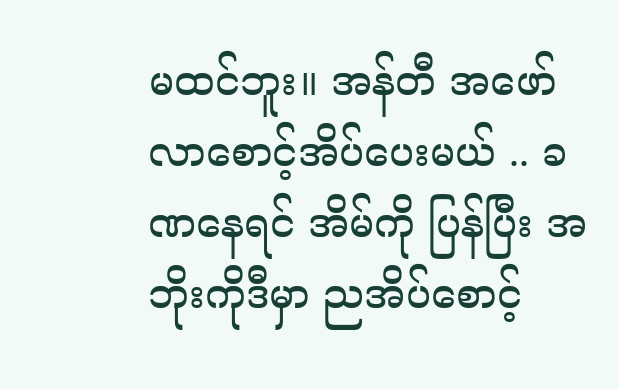မထင်ဘူး။ အန်တီ အဖော်လာစောင့်အိပ်ပေးမယ် .. ခဏနေရင် အိမ်ကို ပြန်ပြီး အဘိုးကိုဒီမှာ ညအိပ်စောင့်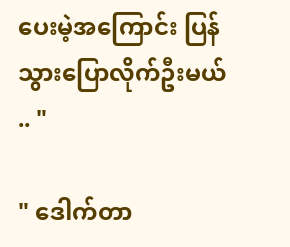ပေးမဲ့အကြောင်း ပြန်သွားပြောလိုက်ဦးမယ် .. "

" ဒေါက်တာ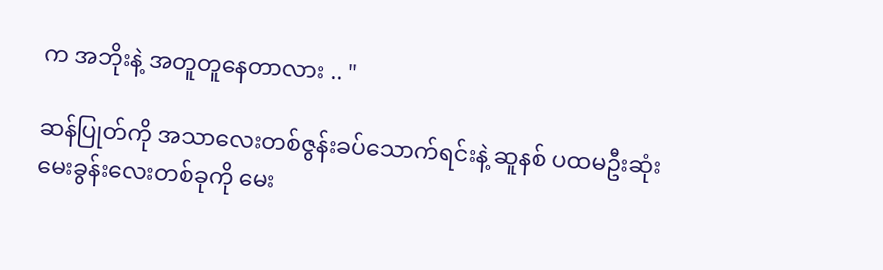က အဘိုးနဲ့ အတူတူနေတာလား .. "

ဆန်ပြုတ်ကို အသာလေးတစ်ဇွန်းခပ်သောက်ရင်းနဲ့ ဆူနစ် ပထမဦးဆုံး မေးခွန်းလေးတစ်ခုကို မေး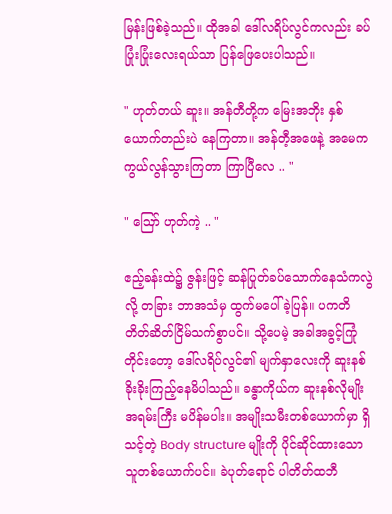မြန်းဖြစ်ခဲ့သည်။ ထိုအခါ ဒေါ်လရိပ်လွင်ကလည်း ခပ်ပြုံးပြုံးလေးရယ်သာ ပြန်ဖြေပေးပါသည်။

" ဟုတ်တယ် ဆူး။ အန်တီတို့က မြေးအဘိုး နှစ်ယောက်တည်းပဲ နေကြတာ။ အန်တီ့အဖေနဲ့ အမေက ကွယ်လွန်သွားကြတာ ကြာပြီလေ .. "

" ဪ ဟုတ်ကဲ့ .. "

ဧည့်ခန်းထဲ၌ ဇွန်းဖြင့် ဆန်ပြုတ်ခပ်သောက်နေသံကလွဲလို့ တခြား ဘာအသံမှ ထွက်မပေါ်ခဲ့ပြန်။ ပကတိ တိတ်ဆိတ်ငြိမ်သက်စွာပင်။ သို့ပေမဲ့ အခါအခွင့်ကြုံတိုင်းတော့ ဒေါ်လရိပ်လွင်၏ မျက်နှာလေးကို ဆူးနစ် ခိုးခိုးကြည့်နေမိပါသည်။ ခန္ဓာကိုယ်က ဆူးနစ်လိုမျိုး အရမ်းကြီး မပိန်မပါး။ အမျိုးသမီးတစ်ယောက်မှာ ရှိသင့်တဲ့ Body structure မျိုးကို ပိုင်ဆိုင်ထားသောသူတစ်ယောက်ပင်။ ခဲပုတ်ရောင် ပါတိတ်ထဘီ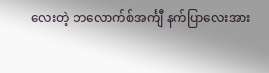လေးတဲ့ ဘလောက်စ်အင်္ကျီ နက်ပြာလေးအား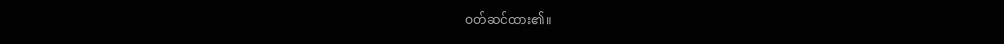ဝတ်ဆင်ထား၏။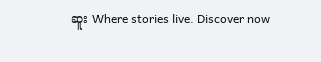ဆူး Where stories live. Discover now